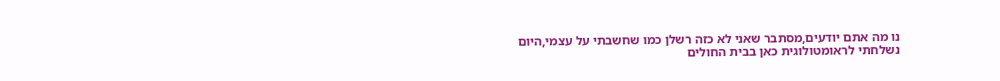נו מה אתם יודעים,מסתבר שאני לא כזה רשלן כמו שחשבתי על עצמי,היום נשלחתי לראומטולוגית כאן בבית החולים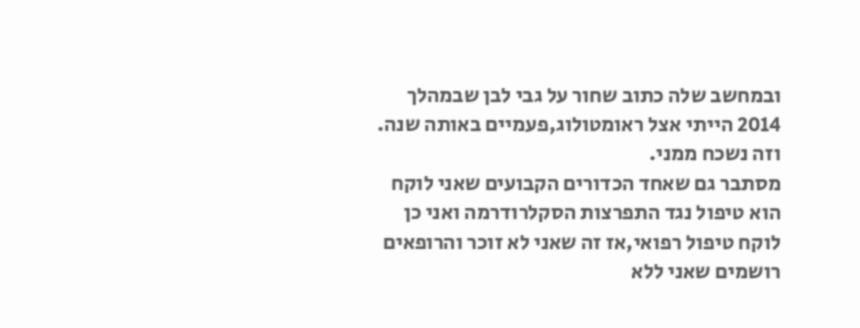ובמחשב שלה כתוב שחור על גבי לבן שבמהלך 2014 הייתי אצל ראומטולוג,פעמיים באותה שנה.
וזה נשכח ממני.
מסתבר גם שאחד הכדורים הקבועים שאני לוקח הוא טיפול נגד התפרצות הסקלרודרמה ואני כן לוקח טיפול רפואי,אז זה שאני לא זוכר והרופאים רושמים שאני ללא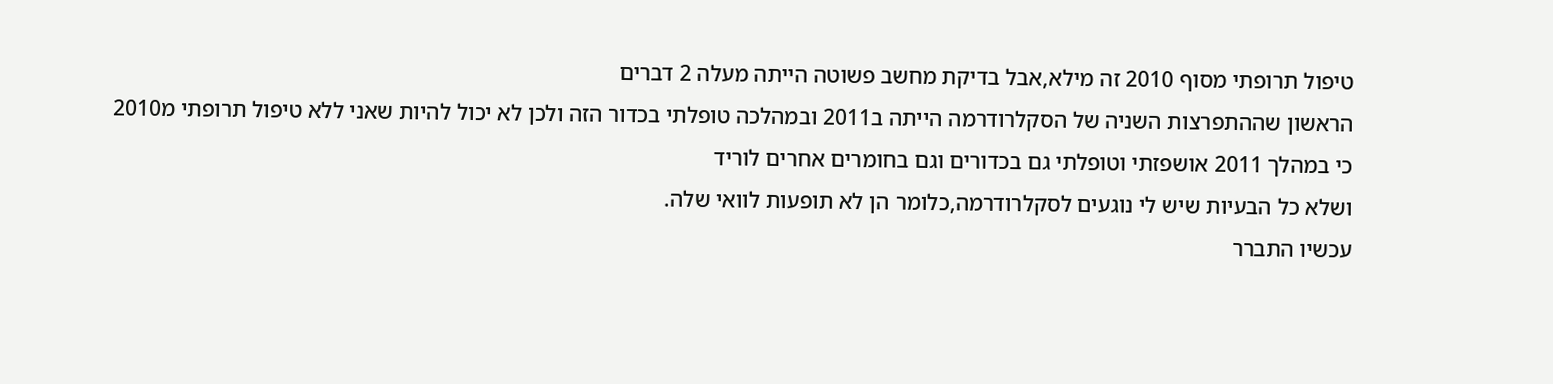טיפול תרופתי מסוף 2010 זה מילא,אבל בדיקת מחשב פשוטה הייתה מעלה 2 דברים
הראשון שההתפרצות השניה של הסקלרודרמה הייתה ב2011 ובמהלכה טופלתי בכדור הזה ולכן לא יכול להיות שאני ללא טיפול תרופתי מ2010 כי במהלך 2011 אושפזתי וטופלתי גם בכדורים וגם בחומרים אחרים לוריד
ושלא כל הבעיות שיש לי נוגעים לסקלרודרמה,כלומר הן לא תופעות לוואי שלה.
עכשיו התברר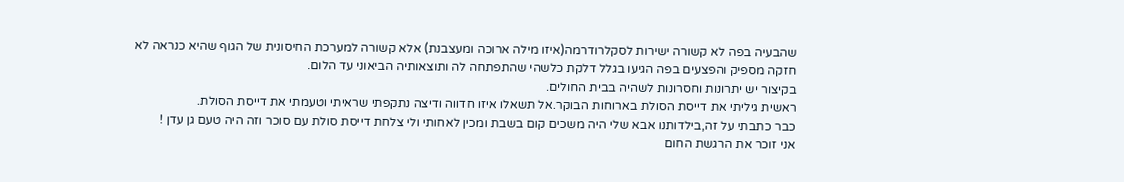שהבעיה בפה לא קשורה ישירות לסקלרודרמה(איזו מילה ארוכה ומעצבנת) אלא קשורה למערכת החיסונית של הגוף שהיא כנראה לא חזקה מספיק והפצעים בפה הגיעו בגלל דלקת כלשהי שהתפתחה לה ותוצאותיה הביאוני עד הלום.
בקיצור יש יתרונות וחסרונות לשהיה בבית החולים.
ראשית גיליתי את דייסת הסולת בארוחות הבוקר.אל תשאלו איזו חדווה ודיצה נתקפתי שראיתי וטעמתי את דייסת הסולת.
כבר כתבתי על זה,בילדותנו אבא שלי היה משכים קום בשבת ומכין לאחותי ולי צלחת דייסת סולת עם סוכר וזה היה טעם גן עדן !
אני זוכר את הרגשת החום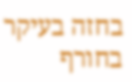בחזה בעיקר בחורף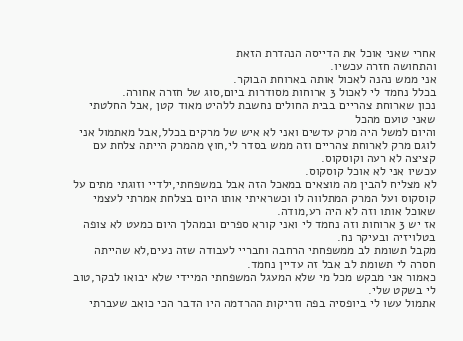אחרי שאני אוכל את הדייסה הנהדרת הזאת
והתחושה חזרה עכשיו.
אני ממש נהנה לאכול אותה בארוחת הבוקר.
בכלל נחמד לי לאכול 3 ארוחות מסודרות ביום,סוג של חזרה אחורה.
נכון שארוחת צהריים בבית החולים נחשבת ללהיט מאוד קטן ,אבל החלטתי שאני טועם מהכל
והיום למשל היה מרק עדשים ואני לא איש של מרקים בכלל,אבל מאתמול אני לוגם מרק לארוחת צהריים וזה ממש בסדר לי,חוץ מהמרק הייתה צלחת עם קציצה לא רעה וקוסקוס.
עכשיו אני לא אוכל קוסקוס.
לא מצליח להבין מה מוצאים במאכל הזה אבל במשפחתי,ילדיי וזוגתי מתים על קוסקוס ועל המרק המתלווה לו וכשראיתי אותו היום בצלחת אמרתי לעצמי שאוכל אותו וזה לא היה רע,מודה.
אז יש 3 ארוחות וזה נחמד לי ואני קורא ספרים ובמהלך היום כמעט לא צופה בטלויזיה ובעיקר נח.
מקבל תשומת לב ממשפחתי הרחבה וחבריי לעבודה שזה נעים,לא שהייתה חסרה לי תשומת לב אבל זה עדיין נחמד.
כאמור אני מבקש מכל מי שלא המעגל המשפחתי המיידי שלא יבואו לבקר,טוב לי בשקט שלי.
אתמול עשו לי ביופסיה בפה וזריקות ההרדמה היו הדבר הכי כואב שעברתי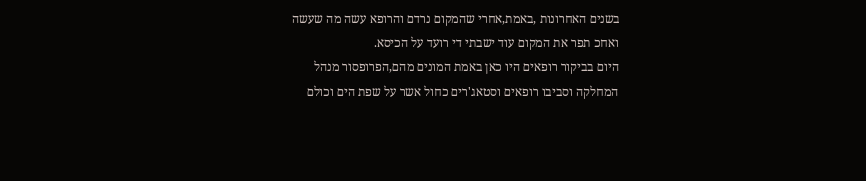בשנים האחרונות ,באמת,אחרי שהמקום נרדם והרופא עשה מה שעשה ואחכ תפר את המקום עוד ישבתי די רועד על הכיסא.
היום בביקור רופאים היו כאן באמת המונים מהם,הפרופסור מנהל המחלקה וסביבו רופאים וסטאג'רים כחול אשר על שפת הים וכולם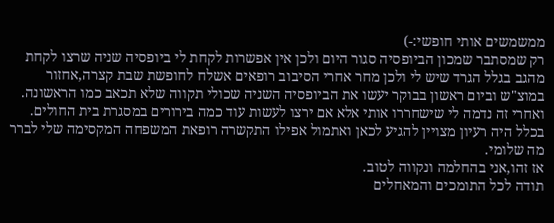ממשמשים אותי חופשי:-)
רק שמסתבר שמכון הביופסיה סגור היום ולכן אין אפשרות לקחת לי ביופסיה שניה שרצו לקחת מהגב בגלל הגרד שיש לי ולכן מחר אחרי הסיבוב רופאים אשלח לחופשת שבת קצרה,אחזור במוצ"ש וביום ראשון בבוקר יעשו את הביופסיה השניה שכולי תקווה שלא תכאב כמו הראשונה.
ואחרי זה נדמה לי שישחררו אותי אלא אם ירצו לעשות עוד כמה בירורים במסגרת בית החולים.
בכלל היה רעיון מצויין להגיע לכאן ואתמול אפילו התקשרה רופאת המשפחה המקסימה שלי לברר מה שלומי.
אז זהו,אני בהחלמה ונקווה לטוב.
תודה לכל התומכים והמאחלים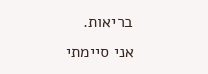בריאות.
אני סיימתי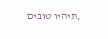,תיהיו טובים